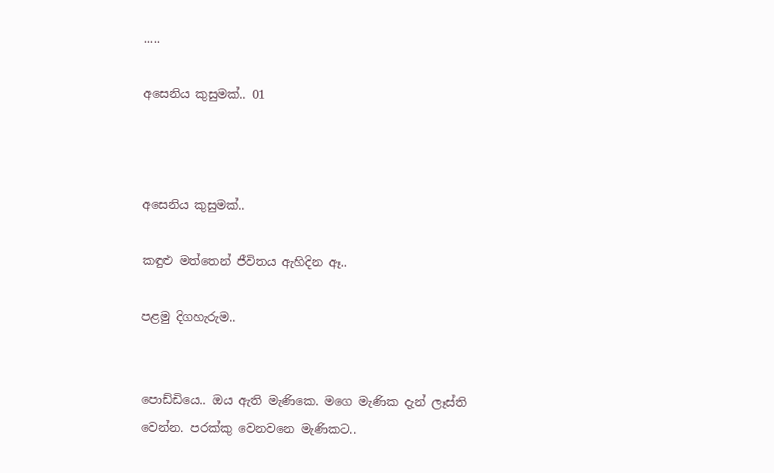.....

අසෙනිය කුසුමක්.. 01



අසෙනිය කුසුමක්..

කඳුළු මත්තෙන් ජීවිතය ඇහිදින ඈ..

පළමු දිගහැරුම..


පොඩ්ඩියෙ.. ඔය ඇති මැණිකෙ. මගෙ මැණික දැන් ලෑස්ති වෙන්න. පරක්කු වෙනවනෙ මැණිකට..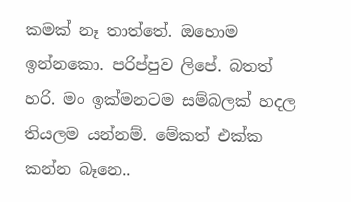කමක් නෑ තාත්තේ. ඔහොම ඉන්නකො. පරිප්පුව ලිපේ. බතත් හරි. මං ඉක්මනටම සම්බලක් හදල තියලම යන්නම්. මේකත් එක්ක කන්න බෑනෙ..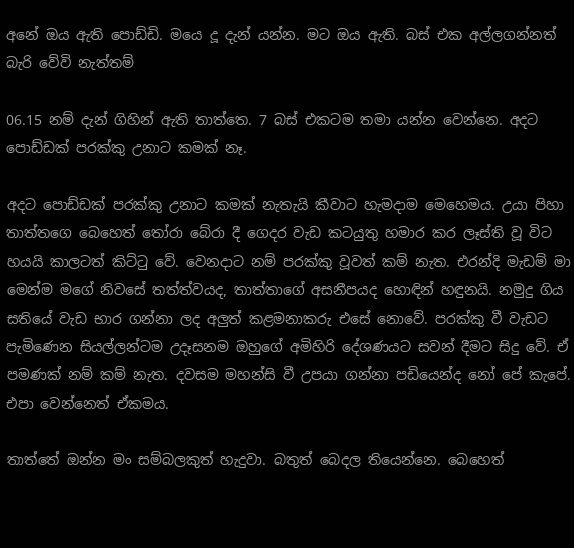අනේ ඔය ඇති පොඩ්ඩි. මයෙ දූ දැන් යන්න. මට ඔය ඇති. බස් එක අල්ලගන්නත් බැරි වේවි නැත්තම්

06.15 නම් දැන් ගිහින් ඇති තාත්තෙ. 7 බස් එකටම තමා යන්න වෙන්නෙ. අදට පොඩ්ඩක් පරක්කු උනාට කමක් නෑ.

අදට පොඩ්ඩක් පරක්කු උනාට කමක් නැතැයි කීවාට හැමදාම මෙහෙමය. උයා පිහා තාත්තගෙ බෙහෙත් තෝරා බේරා දී ගෙදර වැඩ කටයුතු හමාර කර ලෑස්ති වූ විට හයයි කාලටත් කිට්ටු වේ. වෙනදාට නම් පරක්කු වූවත් කම් නැත. එරන්දි මැඩම් මා මෙන්ම මගේ නිවසේ තත්ත්වයද, තාත්තාගේ අසනීපයද හොඳින් හඳුනයි. නමුදු ගිය සතියේ වැඩ භාර ගන්නා ලද අලුත් කළමනාකරු එසේ නොවේ. පරක්කු වී වැඩට පැමිණෙන සියල්ලන්ටම උදෑසනම ඔහුගේ අමිහිරි දේශණයට සවන් දීමට සිදු වේ. ඒ පමණක් නම් කම් නැත. දවසම මහන්සි වී උපයා ගන්නා පඩියෙන්ද නෝ පේ කැපේ. එපා වෙන්නෙත් ඒකමය.

තාත්තේ ඔන්න මං සම්බලකුත් හැදුවා. බතුත් බෙදල තියෙන්නෙ. බෙහෙත්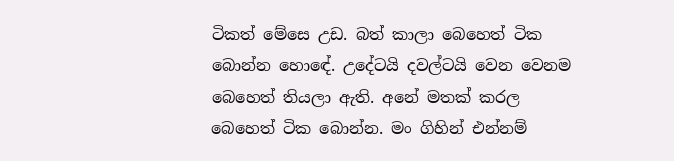ටිකත් මේසෙ උඩ. බත් කාලා බෙහෙත් ටික බොන්න හොඳේ. උදේටයි දවල්ටයි වෙන වෙනම බෙහෙත් තියලා ඇති. අනේ මතක් කරල බෙහෙත් ටික බොන්න. මං ගිහින් එන්නම්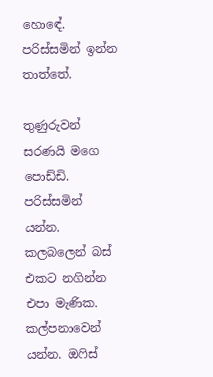හොඳේ. පරිස්සමින් ඉන්න තාත්තේ.

තුණුරුවන් සරණයි මගෙ පොඩ්ඩි. පරිස්සමින් යන්න. කලබලෙන් බස් එකට නගින්න එපා මැණික. කල්පනාවෙන් යන්න. ඔෆිස්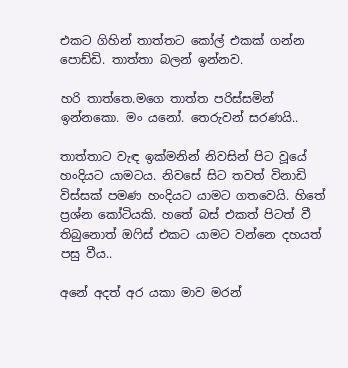එකට ගිහින් තාත්තට කෝල් එකක් ගන්න පොඩ්ඩි. තාත්තා බලන් ඉන්නව.

හරි තාත්තෙ.මගෙ තාත්ත පරිස්සමින් ඉන්නකො. මං යනෝ. තෙරුවන් සරණයි..

තාත්තාට වැඳ ඉක්මනින් නිවසින් පිට වූයේ හංදියට යාමටය. නිවසේ සිට තවත් විනාඩි විස්සක් පමණ හංදියට යාමට ගතවෙයි. හිතේ ප්‍රශ්න කෝටියකි. හතේ බස් එකත් පිටත් වී තිබුනොත් ඔෆිස් එකට යාමට වන්නෙ දහයත් පසු වීය..

අනේ අදත් අර යකා මාව මරන්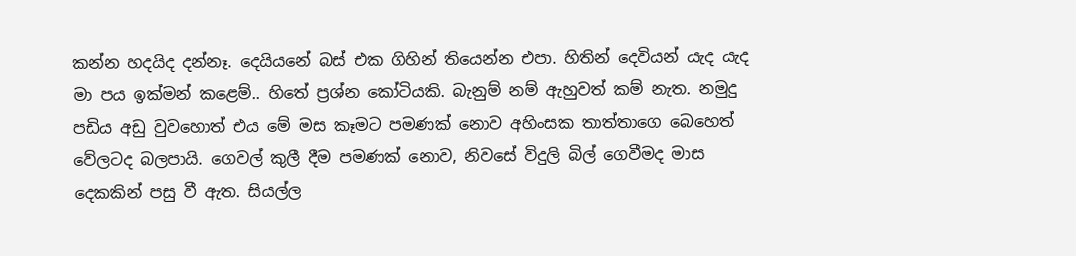කන්න හදයිද දන්නෑ. දෙයියනේ බස් එක ගිහින් තියෙන්න එපා. හිතින් දෙවියන් යැද යැද මා පය ඉක්මන් කළෙම්.. හිතේ ප්‍රශ්න කෝටියකි. බැනුම් නම් ඇහුවත් කම් නැත. නමුදු පඩිය අඩු වුවහොත් එය මේ මස කෑමට පමණක් නොව අහිංසක තාත්තාගෙ බෙහෙත් වේලටද බලපායි. ගෙවල් කුලී දීම පමණක් නොව, නිවසේ විදුලි බිල් ගෙවීමද මාස දෙකකින් පසු වී ඇත. සියල්ල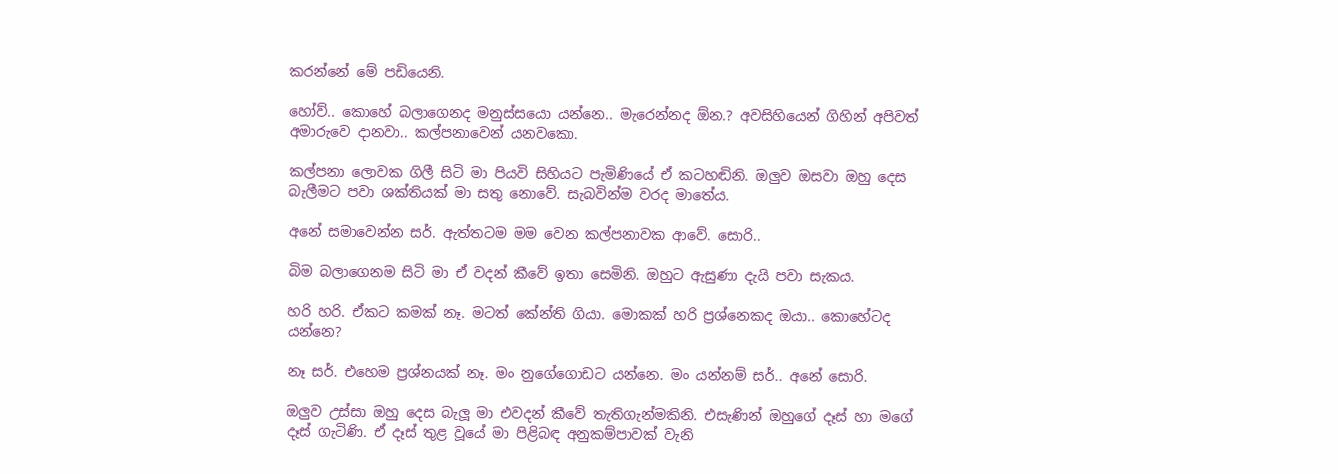කරන්නේ මේ පඩියෙනි.

හෝව්.. කොහේ බලාගෙනද මනුස්සයො යන්නෙ.. මැරෙන්නද ඕන.? අවසිහියෙන් ගිහින් අපිවත් අමාරුවෙ දානවා.. කල්පනාවෙන් යනවකො.

කල්පනා ලොවක ගිලී සිටි මා පියවි සිහියට පැමිණියේ ඒ කටහඬිනි. ඔලුව ඔසවා ඔහු දෙස බැලීමට පවා ශක්තියක් මා සතු නොවේ. සැබවින්ම වරද මාතේය.

අනේ සමාවෙන්න සර්. ඇත්තටම මම වෙන කල්පනාවක ආවේ. සොරි..

බිම බලාගෙනම සිටි මා ඒ වදන් කීවේ ඉතා සෙමිනි. ඔහුට ඇසුණා දැයි පවා සැකය.

හරි හරි. ඒකට කමක් නෑ. මටත් කේන්ති ගියා. මොකක් හරි ප්‍රශ්නෙකද ඔයා.. කොහේටද යන්නෙ?

නෑ සර්. එහෙම ප්‍රශ්නයක් නෑ. මං නුගේගොඩට යන්නෙ. මං යන්නම් සර්.. අනේ සොරි.

ඔලුව උස්සා ඔහු දෙස බැලූ මා එවදන් කීවේ තැතිගැන්මකිනි. එසැණින් ඔහුගේ දෑස් හා මගේ දෑස් ගැටිණි. ඒ දෑස් තුළ වූයේ මා පිළිබඳ අනුකම්පාවක් වැනි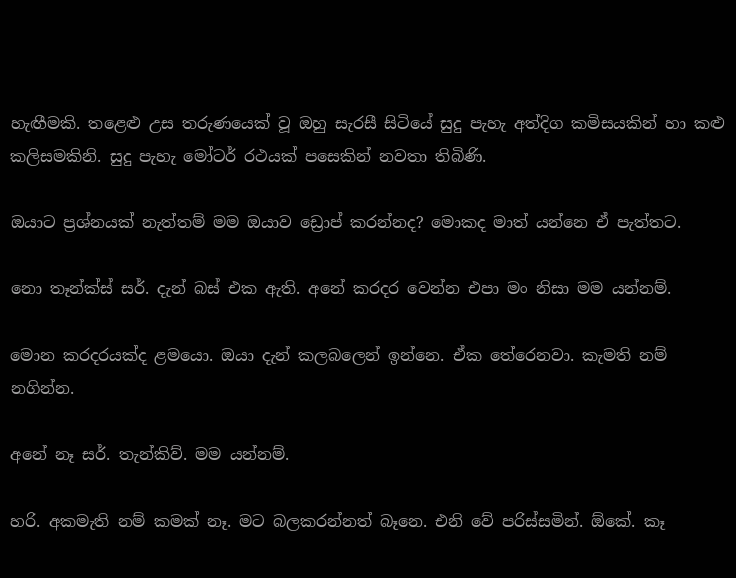හැඟීමකි. තළෙළු උස තරුණයෙක් වූ ඔහු සැරසී සිටියේ සුදු පැහැ අත්දිග කමිසයකින් හා කළු කලිසමකිනි. සුදු පැහැ මෝටර් රථයක් පසෙකින් නවතා තිබිණි.

ඔයාට ප්‍රශ්නයක් නැත්තම් මම ඔයාව ඩ්‍රොප් කරන්නද? මොකද මාත් යන්නෙ ඒ පැත්තට.

නො තෑන්ක්ස් සර්. දැන් බස් එක ඇති. අනේ කරදර වෙන්න එපා මං නිසා මම යන්නම්.

මොන කරදරයක්ද ළමයො. ඔයා දැන් කලබලෙන් ඉන්නෙ. ඒක තේරෙනවා. කැමති නම් නගින්න.

අනේ නෑ සර්. තැන්කිව්. මම යන්නම්.

හරි. අකමැති නම් කමක් නෑ. මට බලකරන්නත් බෑනෙ. එනි වේ පරිස්සමින්. ඕකේ. කෑ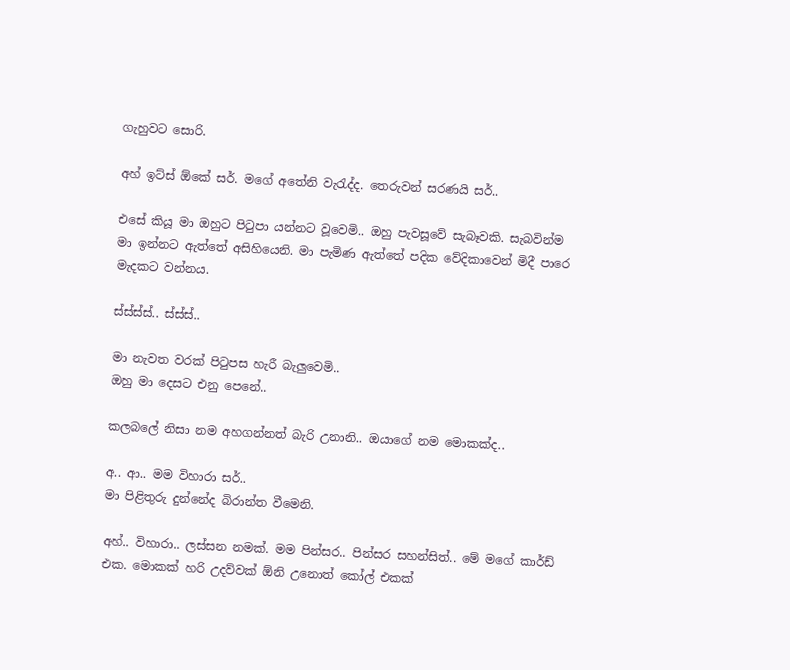ගැහුවට සොරි.

අහ් ඉට්ස් ඕකේ සර්. මගේ අතේනි වැරැද්ද. තෙරුවන් සරණයි සර්..

එසේ කියූ මා ඔහුට පිටුපා යන්නට වූවෙමි.. ඔහු පැවසූවේ සැබෑවකි. සැබවින්ම මා ඉන්නට ඇත්තේ අසිහියෙනි. මා පැමිණ ඇත්තේ පදික වේදිකාවෙන් මිදී පාරෙ මැදකට වන්නය.

ස්ස්ස්ස්.. ස්ස්ස්..

මා නැවත වරක් පිටුපස හැරී බැලුවෙමි..
ඔහු මා දෙසට එනු පෙනේ..

කලබලේ නිසා නම අහගන්නත් බැරි උනානි.. ඔයාගේ නම මොකක්ද..

අ.. ආ.. මම විහාරා සර්..
මා පිළිතුරු දුන්නේද බිරාන්ත වීමෙනි.

අහ්.. විහාරා.. ලස්සන නමක්. මම පින්සර.. පින්සර සහන්සිත්.. මේ මගේ කාර්ඩ් එක. මොකක් හරි උදව්වක් ඕනි උනොත් කෝල් එකක්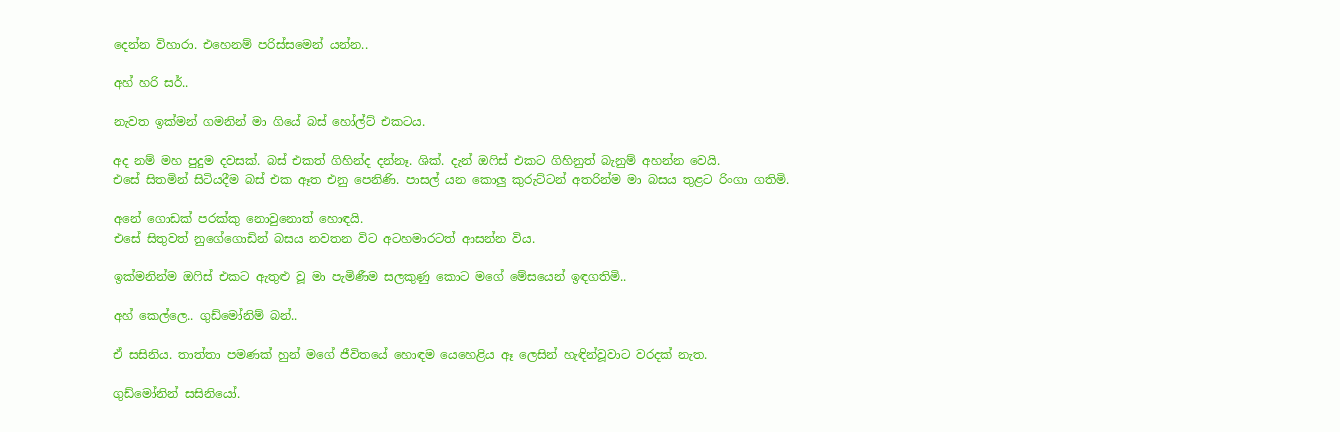දෙන්න විහාරා. එහෙනම් පරිස්සමෙන් යන්න..

අහ් හරි සර්..

නැවත ඉක්මන් ගමනින් මා ගියේ බස් හෝල්ට් එකටය.

අද නම් මහ පුදුම දවසක්. බස් එකත් ගිහින්ද දන්නෑ. ශික්. දැන් ඔෆිස් එකට ගිහිනුත් බැනුම් අහන්න වෙයි.
එසේ සිතමින් සිටියදීම බස් එක ඈත එනු පෙනිණි. පාසල් යන කොලු කුරුට්ටන් අතරින්ම මා බසය තුළට රිංගා ගතිමි.

අනේ ගොඩක් පරක්කු නොවුනොත් හොඳයි.
එසේ සිතුවත් නුගේගොඩින් බසය නවතන විට අටහමාරටත් ආසන්න විය.

ඉක්මනින්ම ඔෆිස් එකට ඇතුළු වූ මා පැමිණීම සලකුණු කොට මගේ මේසයෙන් ඉඳගතිමි..

අහ් කෙල්ලෙ.. ගුඩ්මෝනිම් බන්..

ඒ සසිනිය. තාත්තා පමණක් හුන් මගේ ජීවිතයේ හොඳම යෙහෙළිය ඈ ලෙසින් හැඳින්වූවාට වරදක් නැත.

ගුඩ්මෝනින් සසිනියෝ.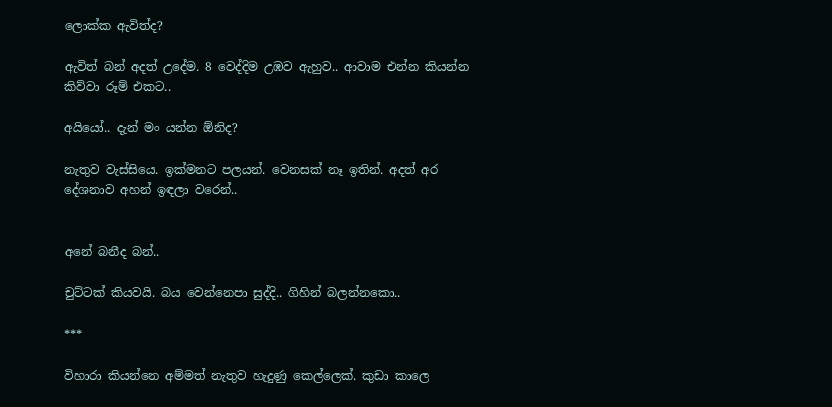ලොක්ක ඇවිත්ද?

ඇවිත් බන් අදත් උදේම. 8 වෙද්දිම උඹව ඇහුව.. ආවාම එන්න කියන්න කිව්වා රූම් එක‍ට..

අයියෝ.. දැන් මං යන්න ඕනිද?

නැතුව වැස්සියෙ. ඉක්මනට පලයන්. වෙනසක් නෑ ඉතින්. අදත් අර දේශනාව අහන් ඉඳලා වරෙන්..


අනේ බනීද බන්..

චුට්ටක් කියවයි. බය වෙන්නෙපා සුද්දි.. ගිහින් බලන්නකො..

***

විහාරා කියන්නෙ අම්මත් නැතුව හැදුණු කෙල්ලෙක්. කුඩා කාලෙ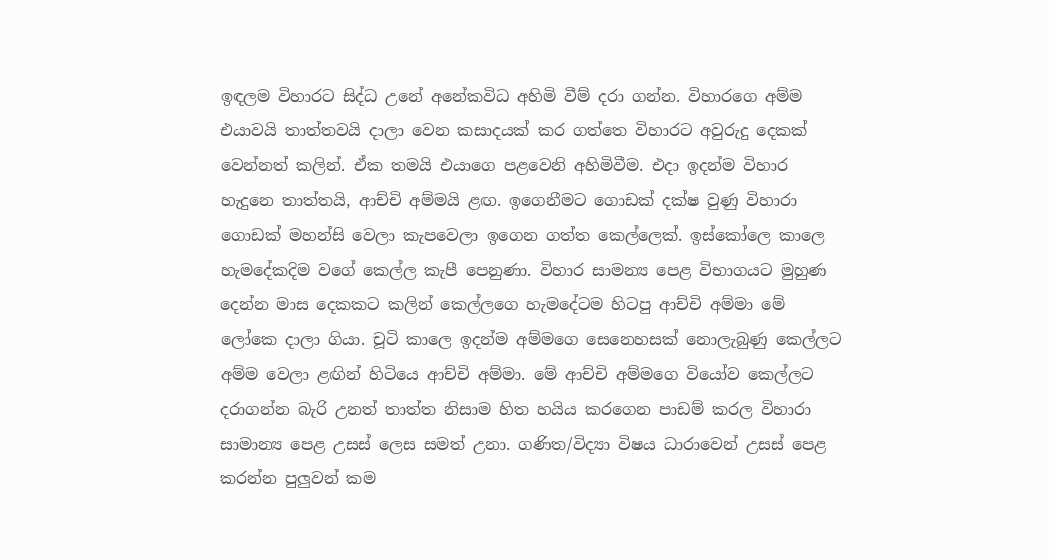ඉඳලම විහාරට සිද්ධ උනේ අනේකවිධ අහිමි වීම් දරා ගන්න. විහාරගෙ අම්ම එයාවයි තාත්තවයි දාලා වෙන කසාදයක් කර ගත්තෙ විහාරට අවුරුදු දෙකක් වෙන්නත් කලින්. ඒක තමයි එයාගෙ පළවෙනි අහිමිවීම. එදා ඉදන්ම විහාර හැදුනෙ තාත්තයි, ආච්චි අම්මයි ළඟ. ඉගෙනීමට ගොඩක් දක්ෂ වුණු විහාරා ගොඩක් මහන්සි වෙලා කැපවෙලා ඉගෙන ගත්ත කෙල්ලෙක්. ඉස්කෝලෙ කාලෙ හැමදේකදිම වගේ කෙල්ල කැපී පෙනුණා. විහාර සාමන්‍ය පෙළ විභාගයට මුහුණ දෙන්න මාස දෙකකට කලින් කෙල්ලගෙ හැමදේටම හිටපු ආච්චි අම්මා මේ ලෝකෙ දාලා ගියා. චූටි කාලෙ ඉදන්ම අම්මගෙ සෙනෙහසක් නොලැබුණු කෙල්ලට අම්ම වෙලා ළඟින් හිටියෙ ආච්චි අම්මා. මේ ආච්චි අම්මගෙ වියෝව කෙල්ලට දරාගන්න බැරි උනත් තාත්ත නිසාම හිත හයිය කරගෙන පාඩම් කරල විහාරා සාමාන්‍ය පෙළ උසස් ලෙස සමත් උනා. ගණිත/විද්‍යා විෂය ධාරාවෙන් උසස් පෙළ කරන්න පුලුවන් කම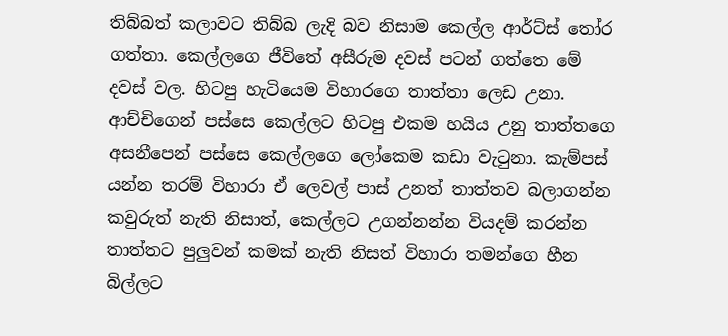තිබ්බත් කලාවට තිබ්බ ලැදි බව නිසාම කෙල්ල ආර්ට්ස් තෝර ගත්තා. කෙල්ලගෙ ජීවිතේ අසීරුම දවස් පටන් ගත්තෙ මේ දවස් වල. හිටපු හැටියෙම විහාරගෙ තාත්තා ලෙඩ උනා. ආච්චිගෙන් පස්සෙ කෙල්ලට හිටපු එකම හයිය උනු තාත්තගෙ අසනීපෙන් පස්සෙ කෙල්ලගෙ ලෝකෙම කඩා වැටුනා. කැම්පස් යන්න තරම් විහාරා ඒ ලෙවල් පාස් උනත් තාත්තව බලාගන්න කවුරුත් නැති නිසාත්, කෙල්ලට උගන්නන්න වියදම් කරන්න තාත්තට පුලුවන් කමක් නැති නිසත් විහාරා තමන්ගෙ හීන බිල්ලට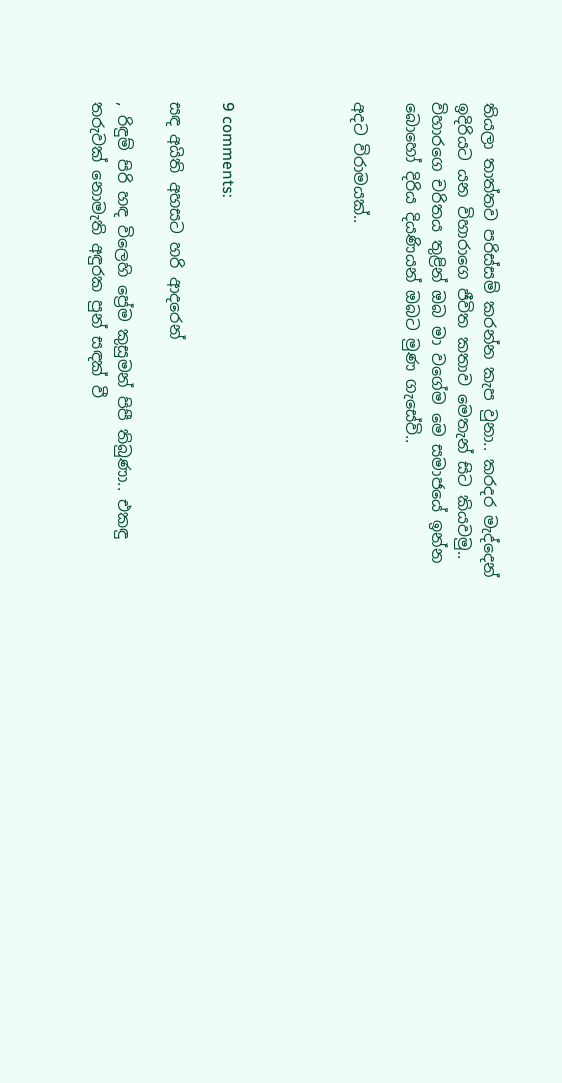තියලා තාත්තව පරිස්සම් කරන්න කැප වුනා.. කරදර මැද්දෙන් ඉදිරියට යන විහාරාගෙ ජීවිත කතාව මෙතැන් සිට කියවමු.. විහාරගෙ චරිතය තුළින් ඔබ මා වගේම මෙ සමාජයේ ඉන්න බොහෝ දිරිය දියණියන් ඔබට මුණ ගැසේවි..

අදට විරාමයක්..




9 comments:

සඳ අයිති අහසට හරි ආදරෙන්

, රිඳුම් පිරි හඳ විලෙහි ප්‍රේම කුසුමන් පිපී තිබුණා.. එකඳු තරුවක් නොමැති අඳුරක පුන් සඳක් වී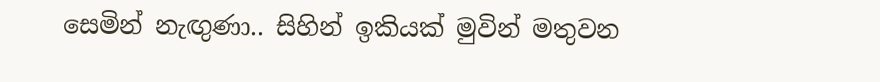සෙමින් නැඟුණා.. සිහින් ඉකියක් මුවින් මතුවන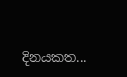දිනයකත...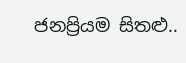ජනප්‍රියම සිතළු..